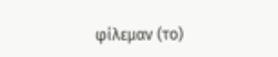φίλεμαν (το)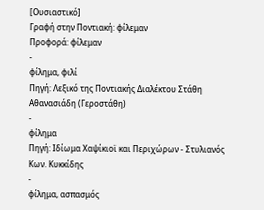[Ουσιαστικό]
Γραφή στην Ποντιακή: φίλεμαν
Προφορά: φίλεμαν
-
φίλημα, φιλί
Πηγή: Λεξικό της Ποντιακής Διαλέκτου Στάθη Αθανασιάδη (Γεροστάθη)
-
φίλημα
Πηγή: Ιδίωμα Χαψίκιοϊ και Περιχώρων - Στυλιανός Κων. Κυκκίδης
-
φίλημα, ασπασμός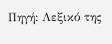Πηγή: Λεξικό της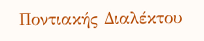Ποντιακής Διαλέκτου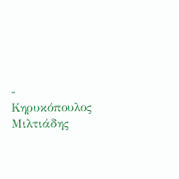- Κηρυκόπουλος Μιλτιάδης